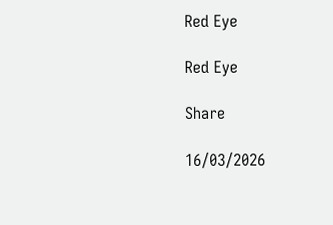Red Eye

Red Eye

Share

16/03/2026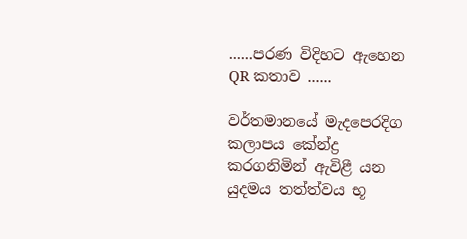......පරණ විදිහට ඇහෙන QR කතාව ......

වර්තමානයේ මැදපෙරදිග කලාපය කේන්ද්‍ර කරගනිමින් ඇවිළී යන යුදමය තත්ත්වය භූ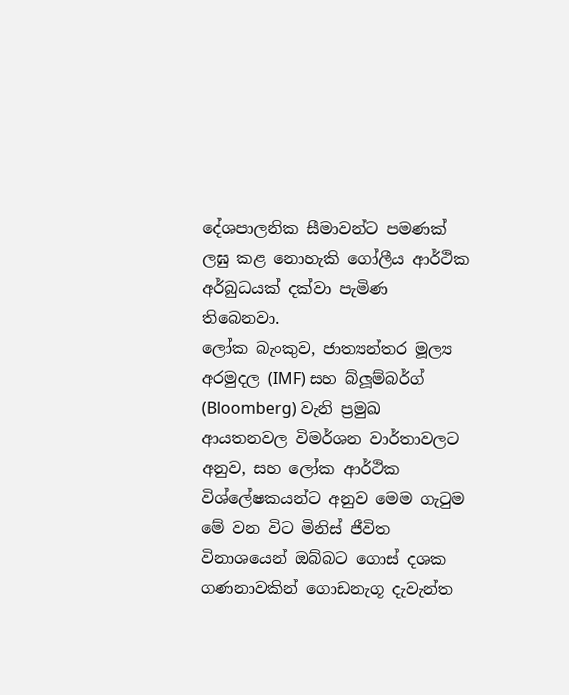දේශපාලනික සීමාවන්ට පමණක් ලඝු කළ නොහැකි ගෝලීය ආර්ථික අර්බුධයක් දක්වා පැමිණ තිබෙනවා.
ලෝක බැංකුව, ජාත්‍යන්තර මූල්‍ය අරමුදල (IMF) සහ බ්ලූම්බර්ග් (Bloomberg) වැනි ප්‍රමුඛ ආයතනවල විමර්ශන වාර්තාවලට අනුව, සහ ලෝක ආර්ථික විශ්ලේෂකයන්ට අනුව මෙම ගැටුම මේ වන විට මිනිස් ජීවිත විනාශයෙන් ඔබ්බට ගොස් දශක ගණනාවකින් ගොඩනැගූ දැවැන්ත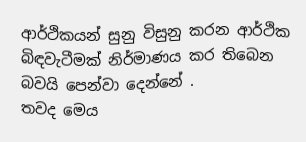ආර්ථිකයන් සුනු විසුනු කරන ආර්ථික බිඳවැටීමක් නිර්මාණය කර තිබෙන බවයි පෙන්වා දෙන්නේ .
තවද මෙය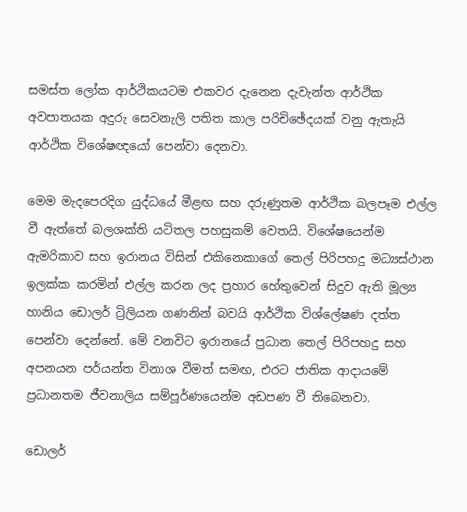සමස්ත ලෝක ආර්ථිකයටම එකවර දැනෙන දැවැන්ත ආර්ථික අවපාතයක අදුරු සෙවනැලි පතිත කාල පරිචිඡේදයක් වනු ඇතැයි ආර්ථික විශේෂඥයෝ පෙන්වා දෙනවා.

මෙම මැදපෙරදිග යුද්ධයේ මීළඟ සහ දරුණුතම ආර්ථික බලපෑම එල්ල වී ඇත්තේ බලශක්ති යටිතල පහසුකම් වෙතයි. විශේෂයෙන්ම ඇමරිකාව සහ ඉරානය විසින් එකිනෙකාගේ තෙල් පිරිපහදු මධ්‍යස්ථාන ඉලක්ක කරමින් එල්ල කරන ලද ප්‍රහාර හේතුවෙන් සිදුව ඇති මූල්‍ය හානිය ඩොලර් ට්‍රිලියන ගණනින් බවයි ආර්ථික විශ්ලේෂණ දත්ත පෙන්වා දෙන්නේ. මේ වනවිට ඉරානයේ ප්‍රධාන තෙල් පිරිපහදු සහ අපනයන පර්යන්ත විනාශ වීමත් සමඟ, එරට ජාතික ආදායමේ ප්‍රධානතම ජීවනාලිය සම්පූර්ණයෙන්ම අඩපණ වී තිබෙනවා.

ඩොලර්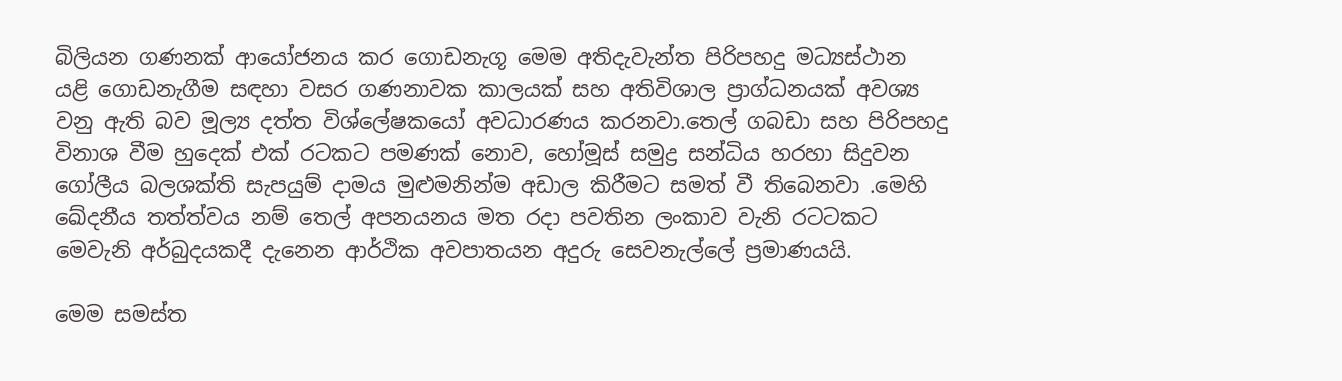බිලියන ගණනක් ආයෝජනය කර ගොඩනැගූ මෙම අතිදැවැන්ත පිරිපහදු මධ්‍යස්ථාන යළි ගොඩනැගීම සඳහා වසර ගණනාවක කාලයක් සහ අතිවිශාල ප්‍රාග්ධනයක් අවශ්‍ය වනු ඇති බව මූල්‍ය දත්ත විශ්ලේෂකයෝ අවධාරණය කරනවා.තෙල් ගබඩා සහ පිරිපහදු විනාශ වීම හුදෙක් එක් රටකට පමණක් නොව, හෝමූස් සමුද්‍ර සන්ධිය හරහා සිදුවන ගෝලීය බලශක්ති සැපයුම් දාමය මුළුමනින්ම අඩාල කිරීමට සමත් වී තිබෙනවා .මෙහි ඛේදනීය තත්ත්වය නම් තෙල් අපනයනය මත රදා පවතින ලංකාව වැනි රටටකට මෙවැනි අර්බුදයකදී දැනෙන ආර්ථික අවපාතයන අදුරු සෙවනැල්ලේ ප්‍රමාණයයි.

මෙම සමස්ත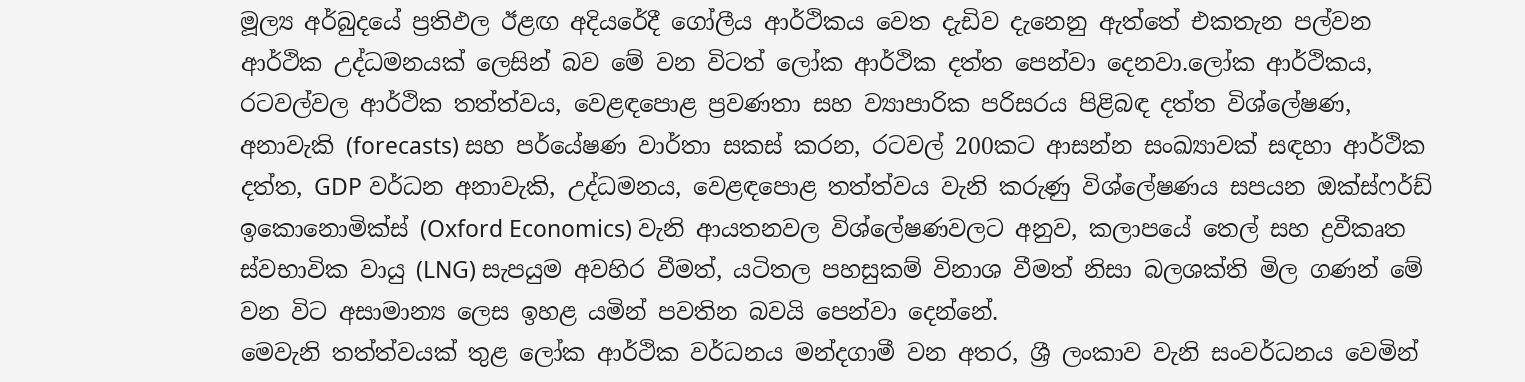මූල්‍ය අර්බුදයේ ප්‍රතිඵල ඊළඟ අදියරේදී ගෝලීය ආර්ථිකය වෙත දැඩිව දැනෙනු ඇත්තේ එකතැන පල්වන ආර්ථික උද්ධමනයක් ලෙසින් බව මේ වන විටත් ලෝක ආර්ථික දත්ත පෙන්වා දෙනවා.ලෝක ආර්ථිකය, රටවල්වල ආර්ථික තත්ත්වය, වෙළඳපොළ ප්‍රවණතා සහ ව්‍යාපාරික පරිසරය පිළිබඳ දත්ත විශ්ලේෂණ, අනාවැකි (forecasts) සහ පර්යේෂණ වාර්තා සකස් කරන, රටවල් 200කට ආසන්න සංඛ්‍යාවක් සඳහා ආර්ථික දත්ත, GDP වර්ධන අනාවැකි, උද්ධමනය, වෙළඳපොළ තත්ත්වය වැනි කරුණු විශ්ලේෂණය සපයන ඔක්ස්ෆර්ඩ් ඉකොනොමික්ස් (Oxford Economics) වැනි ආයතනවල විශ්ලේෂණවලට අනුව, කලාපයේ තෙල් සහ ද්‍රවීකෘත ස්වභාවික වායු (LNG) සැපයුම අවහිර වීමත්, යටිතල පහසුකම් විනාශ වීමත් නිසා බලශක්ති මිල ගණන් මේ වන විට අසාමාන්‍ය ලෙස ඉහළ යමින් පවතින බවයි පෙන්වා දෙන්නේ.
මෙවැනි තත්ත්වයක් තුළ ලෝක ආර්ථික වර්ධනය මන්දගාමී වන අතර, ශ්‍රී ලංකාව වැනි සංවර්ධනය වෙමින්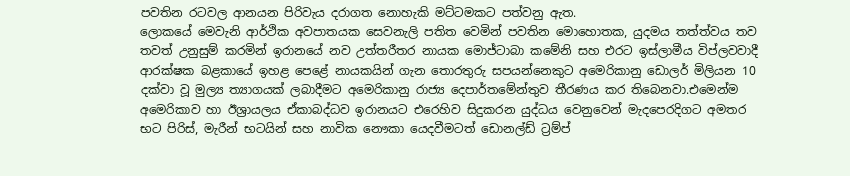පවතින රටවල ආනයන පිරිවැය දරාගත නොහැකි මට්ටමකට පත්වනු ඇත.
ලොකයේ මෙවැනි ආර්ථික අවපාතයක සෙවනැලි පතිත වෙමින් පවතින මොහොතක, යුදමය තත්ත්වය තව තවත් උනුසුම් කරමින් ඉරානයේ නව උත්තරීතර නායක මොජ්ටාබා කමේනි සහ එරට ඉස්ලාමීය විප්ලවවාදී ආරක්ෂක බළකායේ ඉහළ පෙළේ නායකයින් ගැන තොරතුරු සපයන්නෙකුට අමෙරිකානු ඩොලර් මිලියන 10 දක්වා වූ මුල්‍ය ත්‍යාගයක් ලබාදීමට අමෙරිකානු රාජ්‍ය දෙපාර්තමේන්තුව තීරණය කර තිබෙනවා.එමෙන්ම අමෙරිකාව හා ඊශ්‍රායලය ඒකාබද්ධව ඉරානයට එරෙහිව සිදුකරන යුද්ධය වෙනුවෙන් මැදපෙරදිගට අමතර භට පිරිස්, මැරීන් භටයින් සහ නාවික නෞකා යෙදවීමටත් ඩොනල්ඩ් ට්‍රම්ප්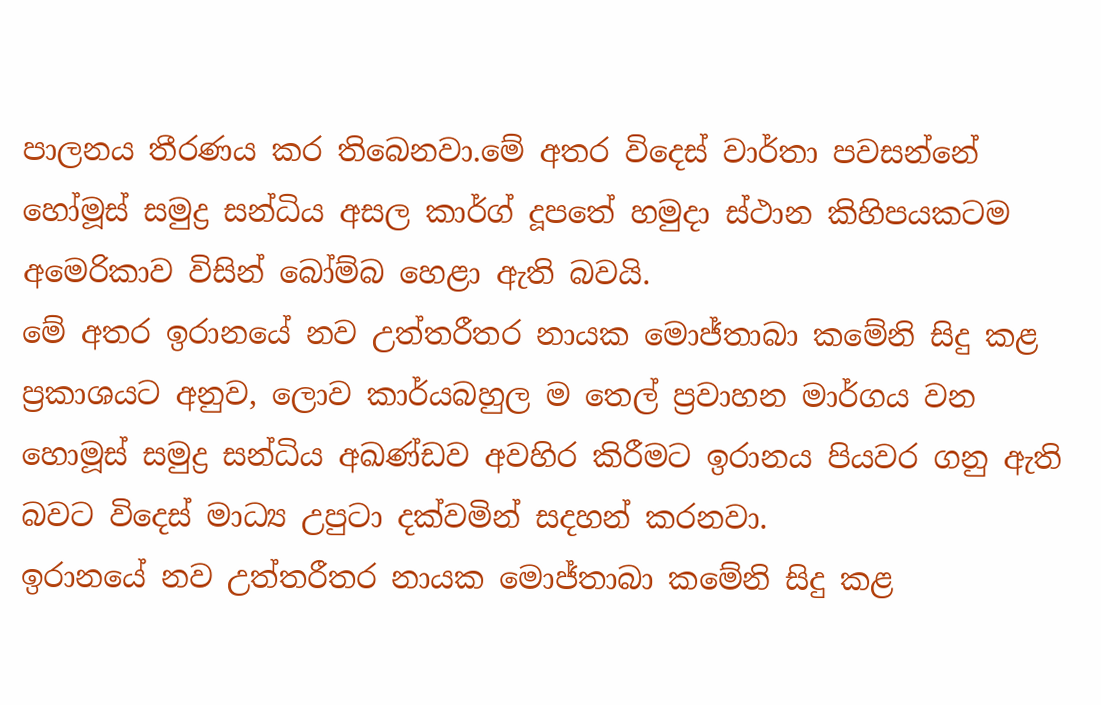පාලනය තීරණය කර තිබෙනවා.මේ අතර විදෙස් වාර්තා පවසන්නේ හෝමූස් සමුද්‍ර සන්ධිය අසල කාර්ග් දූපතේ හමුදා ස්ථාන කිහිපයකටම අමෙරිකාව විසින් බෝම්බ හෙළා ඇති බවයි.
මේ අතර ඉරානයේ නව උත්තරීතර නායක මොජ්තාබා කමේනි සිදු කළ ප්‍රකාශයට අනුව, ලොව කාර්යබහුල ම තෙල් ප්‍රවාහන මාර්ගය වන හොමූස් සමුද්‍ර සන්ධිය අඛණ්ඩව අවහිර කිරීමට ඉරානය පියවර ගනු ඇති බවට විදෙස් මාධ්‍ය උපුටා දක්වමින් සදහන් කරනවා.
ඉරානයේ නව උත්තරීතර නායක මොජ්තාබා කමේනි සිදු කළ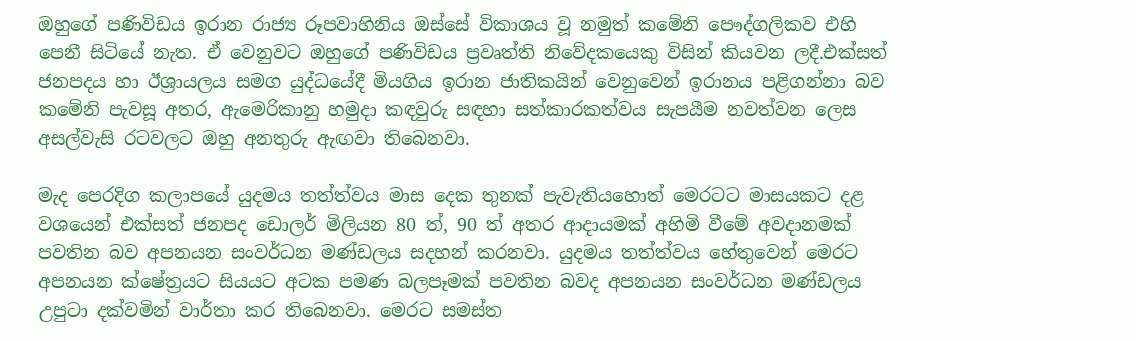ඔහුගේ පණිවිඩය ඉරාන රාජ්‍ය රූපවාහිනිය ඔස්සේ විකාශය වූ නමුත් කමේනි පෞද්ගලිකව එහි පෙනී සිටියේ නැත. ඒ වෙනුවට ඔහුගේ පණිවිඩය ප්‍රවෘත්ති නිවේදකයෙකු විසින් කියවන ලදී.එක්සත් ජනපදය හා ඊශ්‍රායලය සමග යුද්ධයේදී මියගිය ඉරාන ජාතිකයින් වෙනුවෙන් ඉරානය පළිගන්නා බව කමේනි පැවසූ අතර, ඇමෙරිකානු හමුදා කඳවුරු සඳහා සත්කාරකත්වය සැපයීම නවත්වන ලෙස අසල්වැසි රටවලට ඔහු අනතුරු ඇඟවා තිබෙනවා.

මැද පෙරදිග කලාපයේ යුදමය තත්ත්වය මාස දෙක තුනක් පැවැතියහොත් මෙරටට මාසයකට දළ වශයෙන් එක්සත් ජනපද ඩොලර් මිලියන 80 ත්, 90 ත් අතර ආදායමක් අහිමි වීමේ අවදානමක් පවතින බව අපනයන සංවර්ධන මණ්ඩලය සදහන් කරනවා. යුදමය තත්ත්වය හේතුවෙන් මෙරට අපනයන ක්ෂේත්‍රයට සියයට අටක පමණ බලපෑමක් පවතින බවද අපනයන සංවර්ධන මණ්ඩලය උපුටා දක්වමින් වාර්තා කර ති‌බෙනවා. මෙරට සමස්ත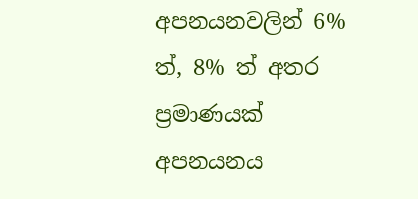අපනයනවලින් 6% ත්, 8% ත් අතර ප්‍රමාණයක් අපනයනය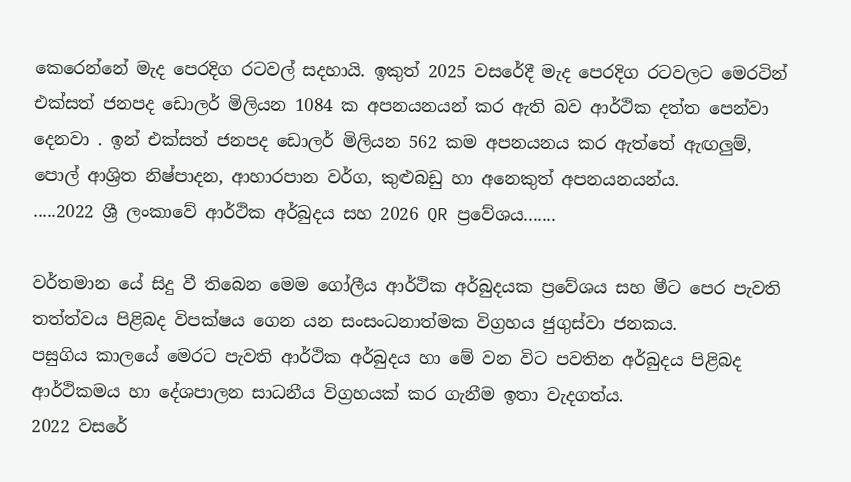කෙරෙන්නේ මැද පෙරදිග රටවල් සදහායි. ඉකුත් 2025 වසරේදී මැද පෙරදිග රටවලට මෙරටින් එක්සත් ජනපද ඩොලර් මිලියන 1084 ක අපනයනයන් කර ඇති බව ආර්ථික දත්ත පෙන්වා දෙනවා . ඉන් එක්සත් ජනපද ඩොලර් මිලියන 562 කම අපනයනය කර ඇත්තේ ඇඟලුම්, පොල් ආශ්‍රිත නිෂ්පාදන, ආහාරපාන වර්ග, කුළුබඩු හා අනෙකුත් අපනයනයන්ය.
.....2022 ශ්‍රී ලංකාවේ ආර්ථික අර්බුදය සහ 2026 QR ප්‍රවේශය.......

වර්තමාන යේ සිදු වී තිබෙන මෙම ගෝලීය ආර්ථික අර්බුදයක ප්‍රවේශය සහ මීට පෙර පැවති තත්ත්වය පිළිබද විපක්ෂය ගෙන යන සංසංධනාත්මක විග්‍රහය ජුගුස්වා ජනකය.
පසුගිය කාලයේ මෙරට පැවති ආර්ථික අර්බුදය හා මේ වන විට පවතින අර්බුදය පිළිබද ආර්ථිකමය හා දේශපාලන සාධනීය විග්‍රහයක් කර ගැනීම ඉතා වැදගත්ය.
2022 වසරේ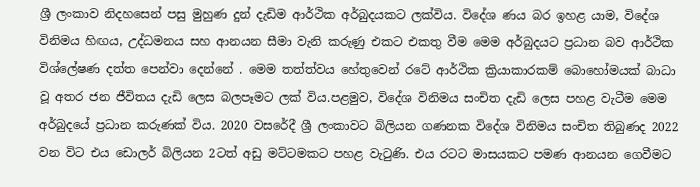ශ්‍රී ලංකාව නිදහසෙන් පසු මුහුණ දුන් දැඩිම ආර්ථික අර්බුදයකට ලක්විය. විදේශ ණය බර ඉහළ යාම, විදේශ විනිමය හිඟය, උද්ධමනය සහ ආනයන සීමා වැනි කරුණු එකට එකතු වීම මෙම අර්බුදයට ප්‍රධාන බව ආර්ථික විශ්ලේෂණ දත්ත පෙන්වා දෙන්නේ . මෙම තත්ත්වය හේතුවෙන් රටේ ආර්ථික ක්‍රියාකාරකම් බොහෝමයක් බාධා වූ අතර ජන ජීවිතය දැඩි ලෙස බලපෑමට ලක් විය.පළමුව, විදේශ විනිමය සංචිත දැඩි ලෙස පහළ වැටීම මෙම අර්බුදයේ ප්‍රධාන කරුණක් විය. 2020 වසරේදී ශ්‍රී ලංකාවට බිලියන ගණනක විදේශ විනිමය සංචිත තිබුණද 2022 වන විට එය ඩොලර් බිලියන 2ටත් අඩු මට්ටමකට පහළ වැටුණි. එය රටට මාසයකට පමණ ආනයන ගෙවීමට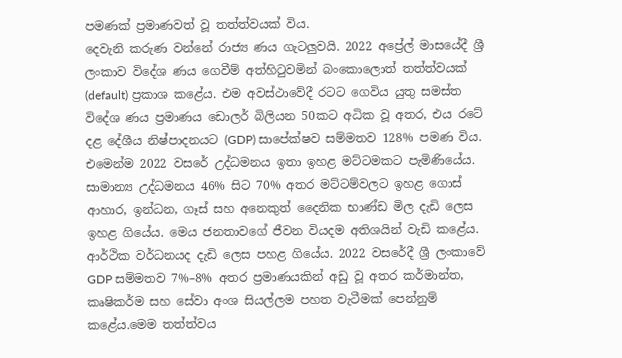පමණක් ප්‍රමාණවත් වූ තත්ත්වයක් විය.
දෙවැනි කරුණ වන්නේ රාජ්‍ය ණය ගැටලුවයි. 2022 අප්‍රේල් මාසයේදී ශ්‍රී ලංකාව විදේශ ණය ගෙවීම් අත්හිටුවමින් බංකොලොත් තත්ත්වයක් (default) ප්‍රකාශ කළේය. එම අවස්ථාවේදී රටට ගෙවිය යුතු සමස්ත විදේශ ණය ප්‍රමාණය ඩොලර් බිලියන 50කට අධික වූ අතර, එය රටේ දළ දේශීය නිෂ්පාදනයට (GDP) සාපේක්ෂව සම්මතව 128% පමණ විය.
එමෙන්ම 2022 වසරේ උද්ධමනය ඉතා ඉහළ මට්ටමකට පැමිණියේය. සාමාන්‍ය උද්ධමනය 46% සිට 70% අතර මට්ටම්වලට ඉහළ ගොස් ආහාර, ඉන්ධන, ගෑස් සහ අනෙකුත් දෛනික භාණ්ඩ මිල දැඩි ලෙස ඉහළ ගියේය. මෙය ජනතාවගේ ජීවන වියදම අතිශයින් වැඩි කළේය.
ආර්ථික වර්ධනයද දැඩි ලෙස පහළ ගියේය. 2022 වසරේදී ශ්‍රී ලංකාවේ GDP සම්මතව 7%–8% අතර ප්‍රමාණයකින් අඩු වූ අතර කර්මාන්ත, කෘෂිකර්ම සහ සේවා අංශ සියල්ලම පහත වැටීමක් පෙන්නුම් කළේය.මෙම තත්ත්වය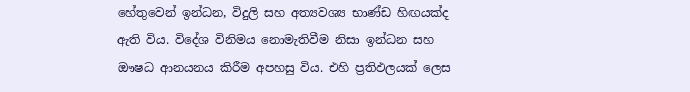හේතුවෙන් ඉන්ධන, විදුලි සහ අත්‍යවශ්‍ය භාණ්ඩ හිඟයක්ද ඇති විය. විදේශ විනිමය නොමැතිවීම නිසා ඉන්ධන සහ ඖෂධ ආනයනය කිරීම අපහසු විය. එහි ප්‍රතිඵලයක් ලෙස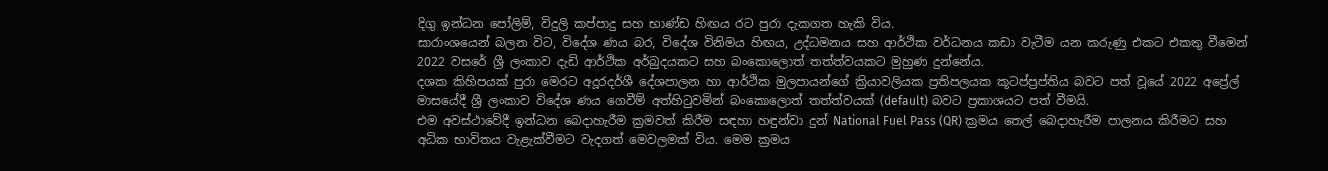දිගු ඉන්ධන පෝලිම්, විදුලි කප්පාදු සහ භාණ්ඩ හිඟය රට පුරා දැකගත හැකි විය.
සාරාංශයෙන් බලන විට, විදේශ ණය බර, විදේශ විනිමය හිඟය, උද්ධමනය සහ ආර්ථික වර්ධනය කඩා වැටීම යන කරුණු එකට එකතු වීමෙන් 2022 වසරේ ශ්‍රී ලංකාව දැඩි ආර්ථික අර්බුදයකට සහ බංකොලොත් තත්ත්වයකට මුහුණ දුන්නේය.
දශක කිහිපයක් පුරා මෙරට අදූරදර්ශී දේශපාලන හා ආර්ථික මුලපායන්ගේ ක්‍රියාවලියක ප්‍රතිපලයක කූටප්ප්‍රප්තිය බවට පත් වූයේ 2022 අප්‍රේල් මාසයේදී ශ්‍රී ලංකාව විදේශ ණය ගෙවීම් අත්හිටුවමින් බංකොලොත් තත්ත්වයක් (default) බවට ප්‍රකාශයට පත් වීමයි.
එම අවස්ථාවේදී ඉන්ධන බෙදාහැරීම ක්‍රමවත් කිරීම සඳහා හඳුන්වා දුන් National Fuel Pass (QR) ක්‍රමය තෙල් බෙදාහැරීම පාලනය කිරීමට සහ අධික භාවිතය වැළැක්වීමට වැදගත් මෙවලමක් විය. මෙම ක්‍රමය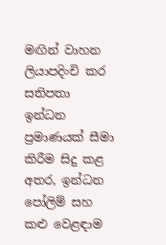මඟින් වාහන ලියාපදිංචි කර සතිපතා ඉන්ධන ප්‍රමාණයක් සීමා කිරීම සිදු කළ අතර, ඉන්ධන පෝලිම් සහ කළු වෙළඳාම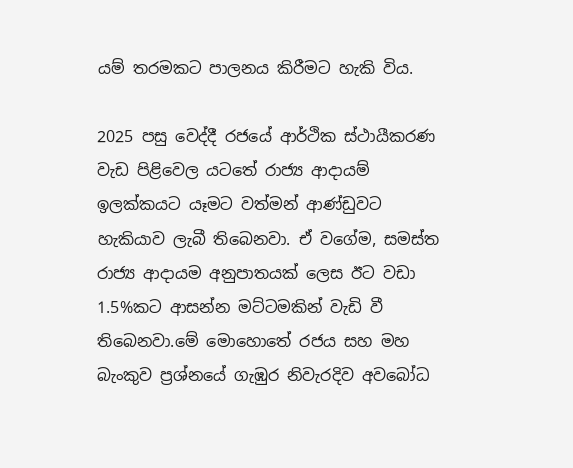යම් තරමකට පාලනය කිරීමට හැකි විය.

2025 පසු වෙද්දී රජයේ ආර්ථික ස්ථායීකරණ වැඩ පිළිවෙල යටතේ රාජ්‍ය ආදායම් ඉලක්කයට යෑමට වත්මන් ආණ්ඩුවට හැකියාව ලැබී තිබෙනවා. ඒ වගේම, සමස්ත රාජ්‍ය ආදායම අනුපාතයක් ලෙස ඊට වඩා 1.5%කට ආසන්න මට්ටමකින් වැඩි වී තිබෙනවා.මේ මොහොතේ රජය සහ මහ බැංකුව ප්‍රශ්නයේ ගැඹුර නිවැරදිව අවබෝධ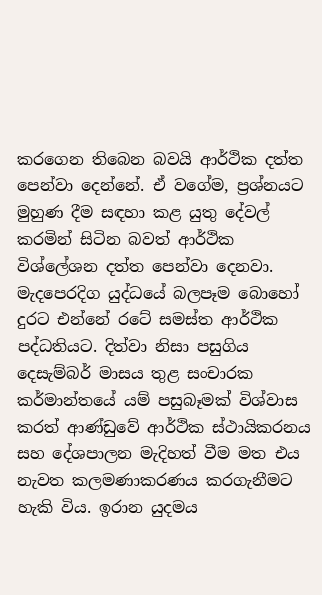කරගෙන තිබෙන බවයි ආර්ථික දත්ත පෙන්වා දෙන්නේ. ඒ වගේම, ප්‍රශ්නයට මුහුණ දීම සඳහා කළ යුතු දේවල් කරමින් සිටින බවත් ආර්ථික විශ්ලේශන දත්ත පෙන්වා දෙනවා. මැදපෙරදිග යුද්ධයේ බලපෑම බොහෝ දුරට එන්නේ රටේ සමස්ත ආර්ථික පද්ධතියට. දිත්වා නිසා පසුගිය දෙසැම්බර් මාසය තුළ සංචාරක කර්මාන්තයේ යම් පසුබෑමක් විශ්වාස කරත් ආණ්ඩුවේ ආර්ථික ස්ථායිකරනය සහ දේශපාලන මැදිහත් වීම මත එය නැවත කලමණාකරණය කරගැනීමට හැකි විය. ඉරාන යුදමය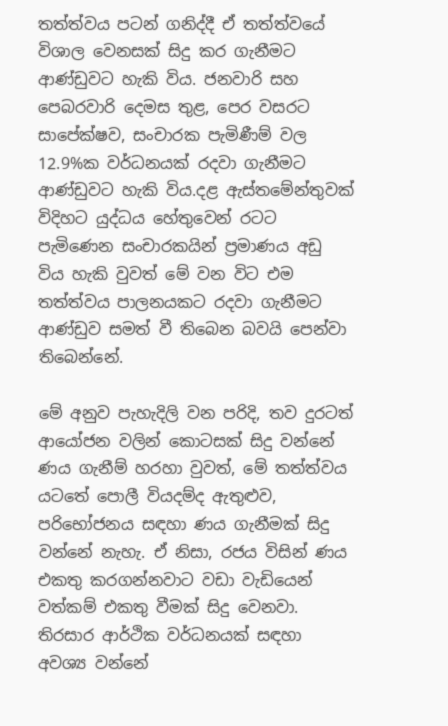තත්ත්වය පටන් ගනිද්දී ඒ තත්ත්වයේ විශාල වෙනසක් සිදු කර ගැනීමට ආණ්ඩුවට හැකි විය. ජනවාරි සහ පෙබරවාරි දෙමස තුළ, පෙර වසරට සාපේක්ෂව, සංචාරක පැමිණීම් වල 12.9%ක වර්ධනයක් රදවා ගැනීමට ආණ්ඩුවට හැකි විය.දළ ඇස්තමේන්තුවක් විදිහට යුද්ධය හේතුවෙන් රටට පැමිණෙන සංචාරකයින් ප්‍රමාණය අඩු විය හැකි වුවත් මේ වන විට එම තත්ත්වය පාලනයකට රදවා ගැනීමට ආණ්ඩුව සමත් වී තිබෙන බවයි පෙන්වා තිබෙන්නේ.

මේ අනුව පැහැදිලි වන පරිදි, තව දුරටත් ආයෝජන වලින් කොටසක් සිදු වන්නේ ණය ගැනීම් හරහා වුවත්, මේ තත්ත්වය යටතේ පොලී වියදම්ද ඇතුළුව, පරිභෝජනය සඳහා ණය ගැනීමක් සිදු වන්නේ නැහැ. ඒ නිසා, රජය විසින් ණය එකතු කරගන්නවාට වඩා වැඩියෙන් වත්කම් එකතු වීමක් සිදු වෙනවා. තිරසාර ආර්ථික වර්ධනයක් සඳහා අවශ්‍ය වන්නේ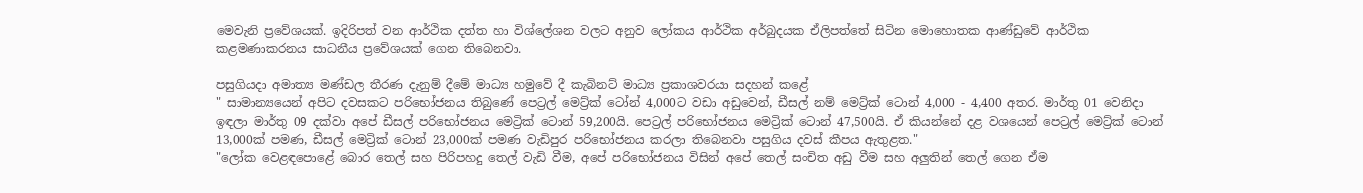මෙවැනි ප්‍රවේශයක්. ඉදිරිපත් වන ආර්ථික දත්ත හා විශ්ලේශන වලට අනුව ලෝකය ආර්ථික අර්බුදයක ඒලිපත්තේ සිටින මොහොතක ආණ්ඩුවේ ආර්ථික කළමණාකරනය සාධනීය ප්‍රවේශයක් ගෙන තිබෙනවා.

පසුගියදා අමාත්‍ය මණ්ඩල තීරණ දැනුම් දීමේ මාධ්‍ය හමුවේ දී කැබිනට් මාධ්‍ය ප්‍රකාශවරයා සදහන් කළේ
" සාමාන්‍යයෙන් අපිට දවසකට පරිභෝජනය තිබුණේ පෙට්‍රල් මෙට්‍ර්ක් ටෝන් 4,000ට වඩා අඩුවෙන්, ඩීසල් නම් මෙට්‍ර්ක් ටොන් 4,000 - 4,400 අතර. මාර්තු 01 වෙනිදා ඉඳලා මාර්තු 09 දක්වා අපේ ඩීසල් පරිභෝජනය මෙට්‍රික් ටොන් 59,200යි. පෙට්‍රල් පරිභෝජනය මෙට්‍රික් ටොන් 47,500යි. ඒ කියන්නේ දළ වශයෙන් පෙට්‍රල් මෙට්‍ර්ක් ටොන් 13,000ක් පමණ, ඩීසල් මෙට්‍රික් ටොන් 23,000ක් පමණ වැඩිපුර පරිභෝජනය කරලා තිබෙනවා පසුගිය දවස් කීපය ඇතුළත."
"ලෝක වෙළඳපොළේ බොර තෙල් සහ පිරිපහදු තෙල් වැඩි වීම, අපේ පරිභෝජනය විසින් අපේ තෙල් සංචිත අඩු වීම සහ අලුතින් තෙල් ගෙන ඒම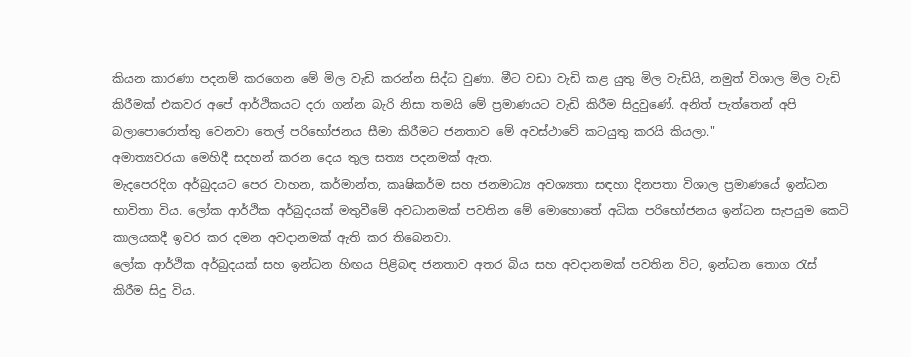කියන කාරණා පදනම් කරගෙන මේ මිල වැඩි කරන්න සිද්ධ වුණා. මීට වඩා වැඩි කළ යුතු මිල වැඩියි, නමුත් විශාල මිල වැඩි කිරීමක් එකවර අපේ ආර්ථිකයට දරා ගන්න බැරි නිසා තමයි මේ ප්‍රමාණයට වැඩි කිරීම සිදුවුණේ. අනිත් පැත්තෙන් අපි බලාපොරොත්තු වෙනවා තෙල් පරිභෝජනය සීමා කිරීමට ජනතාව මේ අවස්ථාවේ කටයුතු කරයි කියලා."
අමාත්‍යවරයා මෙහිදී සදහන් කරන දෙය තුල සත්‍ය පදනමක් ඇත.
මැදපෙරදිග අර්බුදයට පෙර වාහන, කර්මාන්ත, කෘෂිකර්ම සහ ජනමාධ්‍ය අවශ්‍යතා සඳහා දිනපතා විශාල ප්‍රමාණයේ ඉන්ධන භාවිතා විය. ලෝක ආර්ථික අර්බුදයක් මතුවීමේ අවධානමක් පවතින මේ මොහොතේ අධික පරිභෝජනය ඉන්ධන සැපයුම කෙටි කාලයකදී ඉවර කර දමන අවදානමක් ඇති කර තිබෙනවා.
ලෝක ආර්ථික අර්බුදයක් සහ ඉන්ධන හිඟය පිළිබඳ ජනතාව අතර බිය සහ අවදානමක් පවතින විට, ඉන්ධන තොග රැස් කිරීම සිදු විය.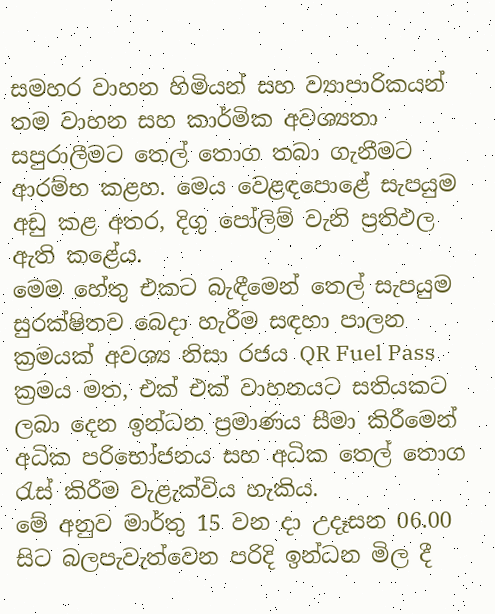සමහර වාහන හිමියන් සහ ව්‍යාපාරිකයන් තම වාහන සහ කාර්මික අවශ්‍යතා සපුරාලීමට තෙල් තොග තබා ගැනීමට ආරම්භ කළහ. මෙය වෙළඳපොළේ සැපයුම අඩු කළ අතර, දිගු පෝලිම් වැනි ප්‍රතිඵල ඇති කළේය.
මෙම හේතු එකට බැඳීමෙන් තෙල් සැපයුම සුරක්ෂිතව බෙදා හැරීම සඳහා පාලන ක්‍රමයක් අවශ්‍ය නිසා රජය QR Fuel Pass ක්‍රමය මත, එක් එක් වාහනයට සතියකට ලබා දෙන ඉන්ධන ප්‍රමාණය සීමා කිරීමෙන් අධික පරිභෝජනය සහ අධික තෙල් තොග රැස් කිරීම වැළැක්විය හැකිය.
මේ අනුව මාර්තු 15 වන දා උදෑසන 06.00 සිට බලපැවැත්වෙන පරිදි ඉන්ධන මිල දී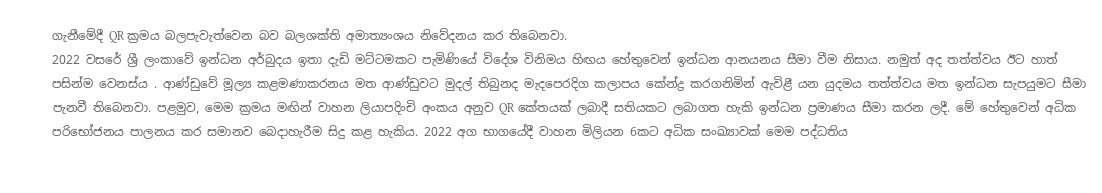ගැනීමේදී QR ක්‍රමය බලපැවැත්වෙන බව බලශක්ති අමාත්‍යංශය නිවේදනය කර තිබෙනවා.
2022 වසරේ ශ්‍රී ලංකාවේ ඉන්ධන අර්බුදය ඉතා දැඩි මට්ටමකට පැමිණියේ විදේශ විනිමය හිඟය හේතුවෙන් ඉන්ධන ආනයනය සීමා වීම නිසාය. නමුත් අද තත්ත්වය ඊට හාත් පසින්ම වෙනස්ය . ආණ්ඩුවේ මූල්‍ය කළමණාකරනය මත ආණ්ඩුවට මුදල් තිබුනද මැදපෙරදිග කලාපය කේන්ද්‍ර කරගනිමින් ඇවිළී යන යුදමය තත්ත්වය මත ඉන්ධන සැපයුමට සීමා පැනවී තිබෙනවා. පළමුව, මෙම ක්‍රමය මඟින් වාහන ලියාපදිංචි අංකය අනුව QR කේතයක් ලබාදී සතියකට ලබාගත හැකි ඉන්ධන ප්‍රමාණය සීමා කරන ලදී. මේ හේතුවෙන් අධික පරිභෝජනය පාලනය කර සමානව බෙදාහැරීම සිදු කළ හැකිය. 2022 අග භාගයේදී වාහන මිලියන 6කට අධික සංඛ්‍යාවක් මෙම පද්ධතිය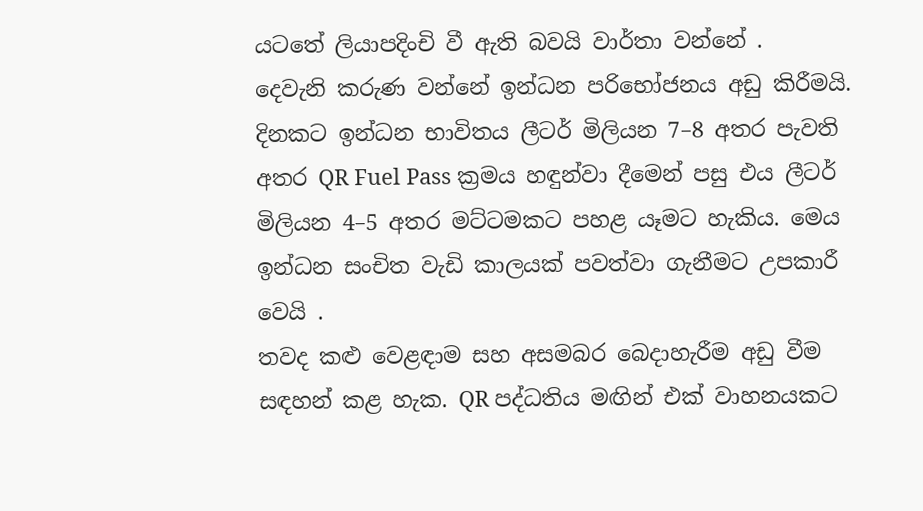යටතේ ලියාපදිංචි වී ඇති බවයි වාර්තා වන්නේ .
දෙවැනි කරුණ වන්නේ ඉන්ධන පරිභෝජනය අඩු කිරීමයි. දිනකට ඉන්ධන භාවිතය ලීටර් මිලියන 7–8 අතර පැවති අතර QR Fuel Pass ක්‍රමය හඳුන්වා දීමෙන් පසු එය ලීටර් මිලියන 4–5 අතර මට්ටමකට පහළ යෑමට හැකිය. මෙය ඉන්ධන සංචිත වැඩි කාලයක් පවත්වා ගැනීමට උපකාරී වෙයි .
තවද කළු වෙළඳාම සහ අසමබර බෙදාහැරීම අඩු වීම සඳහන් කළ හැක. QR පද්ධතිය මඟින් එක් වාහනයකට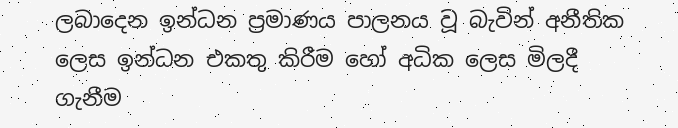ලබාදෙන ඉන්ධන ප්‍රමාණය පාලනය වූ බැවින් අනීතික ලෙස ඉන්ධන එකතු කිරීම හෝ අධික ලෙස මිලදී ගැනීම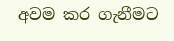අවම කර ගැනීමට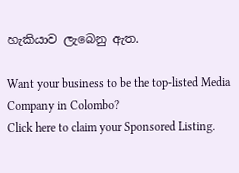හැකියාව ලැබෙනු ඇත.

Want your business to be the top-listed Media Company in Colombo?
Click here to claim your Sponsored Listing.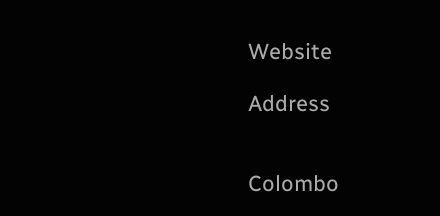Website

Address


Colombo